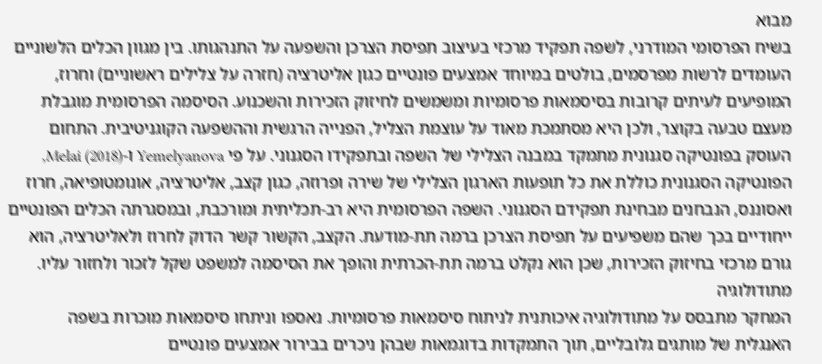מבוא
בשיח הפרסומי המודרני, לשפה תפקיד מרכזי בעיצוב תפיסת הצרכן והשפעה על התנהגותו. בין מגוון הכלים הלשוניים העומדים לרשות מפרסמים, בולטים במיוחד אמצעים פונטיים כגון אליטרציה (חזרה על צלילים ראשוניים) וחרוז, המופיעים לעיתים קרובות בסיסמאות פרסומיות ומשמשים לחיזוק הזכירות והשכנוע. הסיסמה הפרסומית מוגבלת מעצם טבעה בקוצר, ולכן היא מסתמכת מאוד על עוצמת הצליל, הפנייה הרגשית וההשפעה הקוגניטיבית. התחום העוסק בפונטיקה סגנונית מתמקד במבנה הצלילי של השפה ובתפקידו הסגנוני. על פי Yemelyanova ו-Melai (2018), הפונטיקה הסגנונית כוללת את כל תופעות הארגון הצלילי של שירה ופרוזה, כגון קצב, אליטרציה, אונומטופיאה, חרוז ואסוננס, הנבחנים מבחינת תפקידם הסגנוני. השפה הפרסומית היא רב-תכליתית ומורכבת, ובמסגרתה הכלים הפונטיים ייחודיים בכך שהם משפיעים על תפיסת הצרכן ברמה תת-מודעת. הקצב, הקשור קשר הדוק לחרוז ולאליטרציה, הוא גורם מרכזי בחיזוק הזכירות, שכן הוא נקלט ברמה תת-הכרתית והופך את הסיסמה למשפט שקל לזכור ולחזור עליו.
מתודולוגיה
המחקר מתבסס על מתודולוגיה איכותנית לניתוח סיסמאות פרסומיות. נאספו וניתחו סיסמאות מוכרות בשפה האנגלית של מותגים גלובליים, תוך התמקדות בדוגמאות שבהן ניכרים בבירור אמצעים פונטיים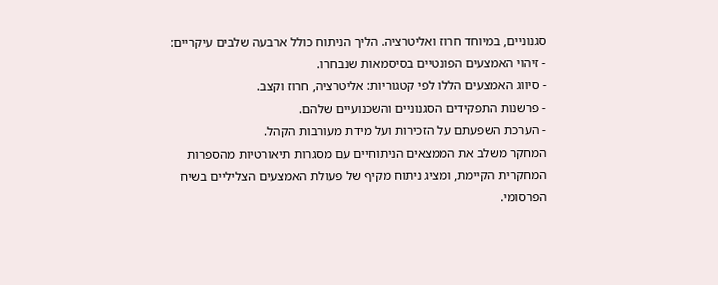סגנוניים, במיוחד חרוז ואליטרציה. הליך הניתוח כולל ארבעה שלבים עיקריים:
- זיהוי האמצעים הפונטיים בסיסמאות שנבחרו.
- סיווג האמצעים הללו לפי קטגוריות: אליטרציה, חרוז וקצב.
- פרשנות התפקידים הסגנוניים והשכנועיים שלהם.
- הערכת השפעתם על הזכירות ועל מידת מעורבות הקהל.
המחקר משלב את הממצאים הניתוחיים עם מסגרות תיאורטיות מהספרות המחקרית הקיימת, ומציג ניתוח מקיף של פעולת האמצעים הצליליים בשיח הפרסומי.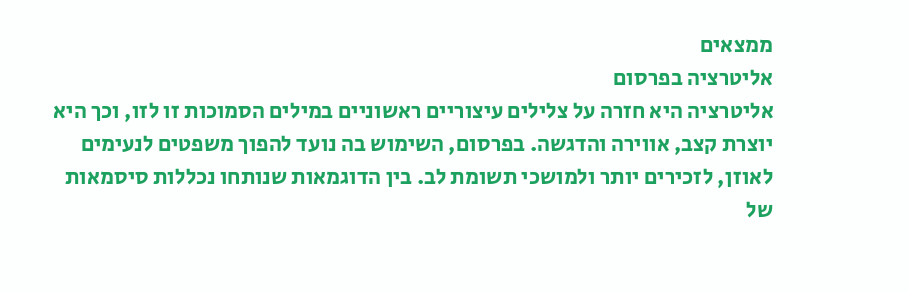ממצאים
אליטרציה בפרסום
אליטרציה היא חזרה על צלילים עיצוריים ראשוניים במילים הסמוכות זו לזו, וכך היא יוצרת קצב, אווירה והדגשה. בפרסום, השימוש בה נועד להפוך משפטים לנעימים לאוזן, לזכירים יותר ולמושכי תשומת לב. בין הדוגמאות שנותחו נכללות סיסמאות של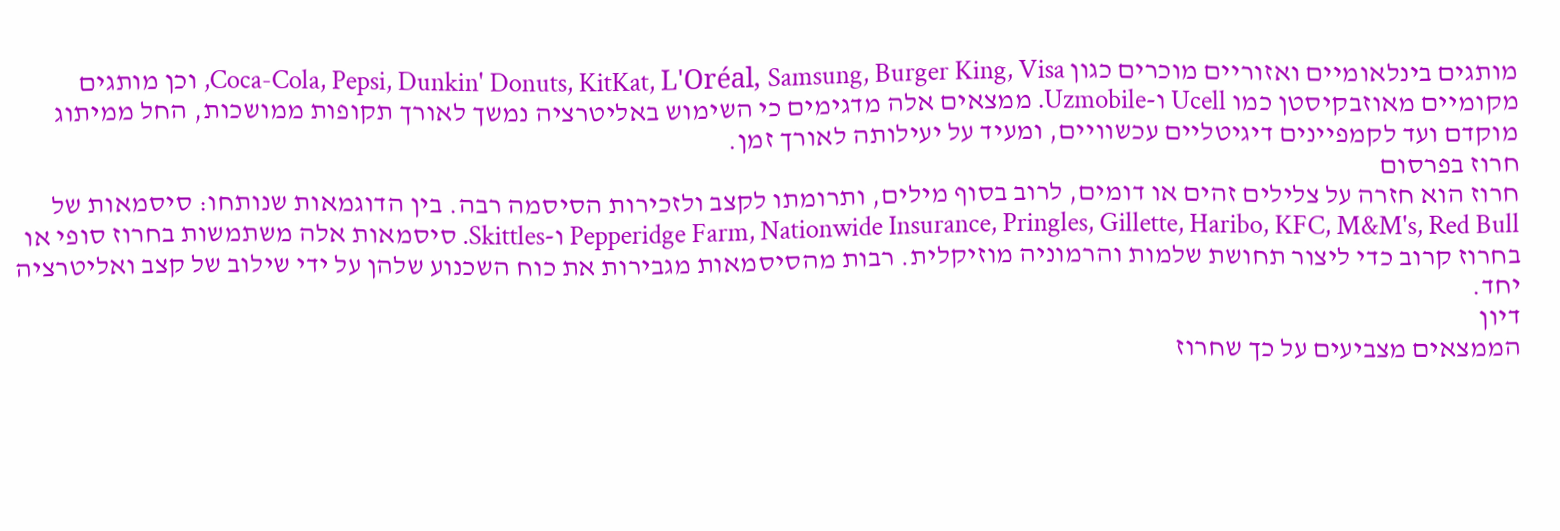מותגים בינלאומיים ואזוריים מוכרים כגון Coca-Cola, Pepsi, Dunkin' Donuts, KitKat, L'Oréal, Samsung, Burger King, Visa, וכן מותגים מקומיים מאוזבקיסטן כמו Ucell ו-Uzmobile. ממצאים אלה מדגימים כי השימוש באליטרציה נמשך לאורך תקופות ממושכות, החל ממיתוג מוקדם ועד לקמפיינים דיגיטליים עכשוויים, ומעיד על יעילותה לאורך זמן.
חרוז בפרסום
חרוז הוא חזרה על צלילים זהים או דומים, לרוב בסוף מילים, ותרומתו לקצב ולזכירות הסיסמה רבה. בין הדוגמאות שנותחו: סיסמאות של Pepperidge Farm, Nationwide Insurance, Pringles, Gillette, Haribo, KFC, M&M's, Red Bull ו-Skittles. סיסמאות אלה משתמשות בחרוז סופי או בחרוז קרוב כדי ליצור תחושת שלמות והרמוניה מוזיקלית. רבות מהסיסמאות מגבירות את כוח השכנוע שלהן על ידי שילוב של קצב ואליטרציה יחד.
דיון
הממצאים מצביעים על כך שחרוז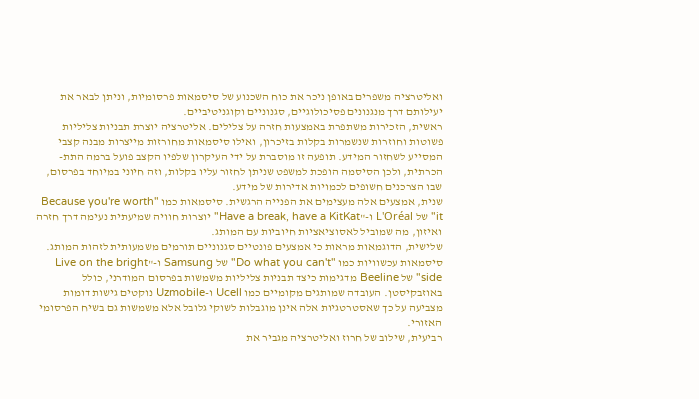ואליטרציה משפרים באופן ניכר את כוח השכנוע של סיסמאות פרסומיות, וניתן לבאר את יעילותם דרך מנגנונים פסיכולוגיים, סגנוניים וקוגניטיביים.
ראשית, הזכירות משתפרת באמצעות חזרה על צלילים. אליטרציה יוצרת תבניות צליליות פשוטות וחוזרות שנשמרות בקלות בזיכרון, ואילו סיסמאות מחורזות מייצרות מבנה קצבי המסייע לשחזור המידע. תופעה זו מוסברת על ידי העיקרון שלפיו הקצב פועל ברמה התת-הכרתית, ולכן הסיסמה הופכת למשפט שניתן לחזור עליו בקלות, וזה חיוני במיוחד בפרסום, שבו הצרכנים חשופים לכמויות אדירות של מידע.
שנית, אמצעים אלה מעצימים את הפנייה הרגשית. סיסמאות כמו "Because you're worth it" של L'Oréal ו-"Have a break, have a KitKat" יוצרות חוויה שמיעתית נעימה דרך חזרה ואיזון, מה שמוביל לאסוציאציות חיוביות עם המותג.
שלישית, הדוגמאות מראות כי אמצעים פונטיים סגנוניים תורמים משמעותית לזהות המותג. סיסמאות עכשוויות כמו "Do what you can't" של Samsung ו-"Live on the bright side" של Beeline מדגימות כיצד תבניות צליליות משמשות בפרסום המודרני, כולל באוזבקיסטן. העובדה שמותגים מקומיים כמו Ucell ו-Uzmobile נוקטים גישות דומות מצביעה על כך שאסטרטגיות אלה אינן מוגבלות לשוקי גלובל אלא משמשות גם בשיח הפרסומי האזורי.
רביעית, שילוב של חרוז ואליטרציה מגביר את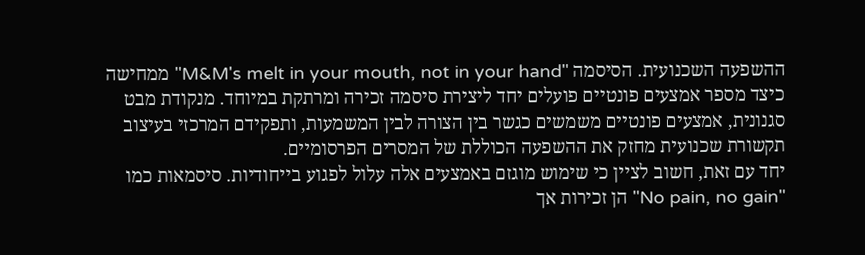ההשפעה השכנועית. הסיסמה "M&M's melt in your mouth, not in your hand" ממחישה כיצד מספר אמצעים פונטיים פועלים יחד ליצירת סיסמה זכירה ומרתקת במיוחד. מנקודת מבט סגנונית, אמצעים פונטיים משמשים כגשר בין הצורה לבין המשמעות, ותפקידם המרכזי בעיצוב תקשורת שכנועית מחזק את ההשפעה הכוללת של המסרים הפרסומיים.
יחד עם זאת, חשוב לציין כי שימוש מוגזם באמצעים אלה עלול לפגוע בייחודיות. סיסמאות כמו "No pain, no gain" הן זכירות אך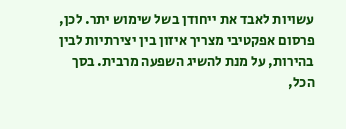עשויות לאבד את ייחודן בשל שימוש יתר. לכן, פרסום אפקטיבי מצריך איזון בין יצירתיות לבין בהירות, על מנת להשיג השפעה מרבית. בסך הכל,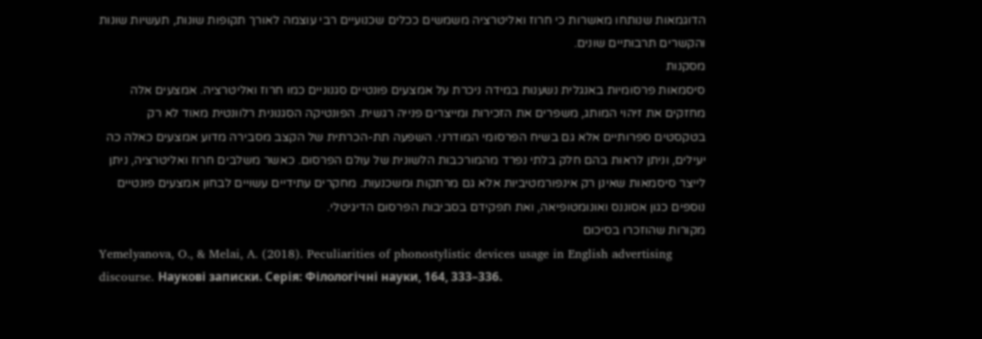הדוגמאות שנותחו מאשרות כי חרוז ואליטרציה משמשים ככלים שכנועיים רבי עוצמה לאורך תקופות שונות, תעשיות שונות והקשרים תרבותיים שונים.
מסקנות
סיסמאות פרסומיות באנגלית נשענות במידה ניכרת על אמצעים פונטיים סגנוניים כמו חרוז ואליטרציה. אמצעים אלה מחזקים את זיהוי המותג, משפרים את הזכירות ומייצרים פנייה רגשית. הפונטיקה הסגנונית רלוונטית מאוד לא רק בטקסטים ספרותיים אלא גם בשיח הפרסומי המודרני. השפעה תת-הכרתית של הקצב מסבירה מדוע אמצעים כאלה כה יעילים, וניתן לראות בהם חלק בלתי נפרד מהמורכבות הלשונית של עולם הפרסום. כאשר משלבים חרוז ואליטרציה, ניתן לייצר סיסמאות שאינן רק אינפורמטיביות אלא גם מרתקות ומשכנעות. מחקרים עתידיים עשויים לבחון אמצעים פונטיים נוספים כגון אסוננס ואונומטופיאה, ואת תפקידם בסביבות הפרסום הדיגיטלי.
מקורות שהוזכרו בסיכום
Yemelyanova, O., & Melai, A. (2018). Peculiarities of phonostylistic devices usage in English advertising discourse. Наукові записки. Серія: Філологічні науки, 164, 333–336.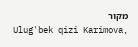מקור
Ulug'bek qizi Karimova,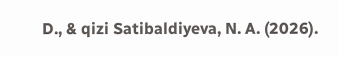D., & qizi Satibaldiyeva, N. A. (2026).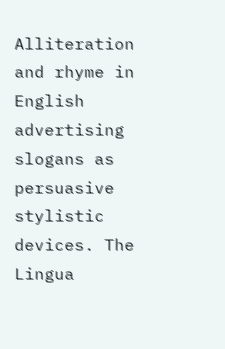Alliteration and rhyme in English advertising slogans as persuasive stylistic devices. The Lingua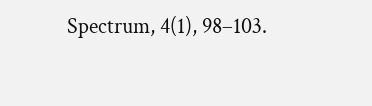Spectrum, 4(1), 98–103.